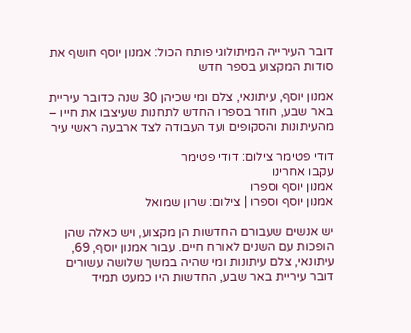דובר העירייה המיתולוגי פותח הכול: אמנון יוסף חושף את סודות המקצוע בספר חדש

אמנון יוסף, עיתונאי, צלם ומי שכיהן 30 שנה כדובר עיריית באר שבע, חוזר בספרו החדש לתחנות שעיצבו את חייו – מהעיתונות והסקופים ועד העבודה לצד ארבעה ראשי עיר

דודי פטימר צילום: דודי פטימר
עקבו אחרינו
אמנון יוסף וספרו
אמנון יוסף וספרו | צילום: שרון שמואל

יש אנשים שעבורם החדשות הן מקצוע, ויש כאלה שהן הופכות עם השנים לאורח חיים. עבור אמנון יוסף, 69, עיתונאי, צלם עיתונות ומי שהיה במשך שלושה עשורים דובר עיריית באר שבע, החדשות היו כמעט תמיד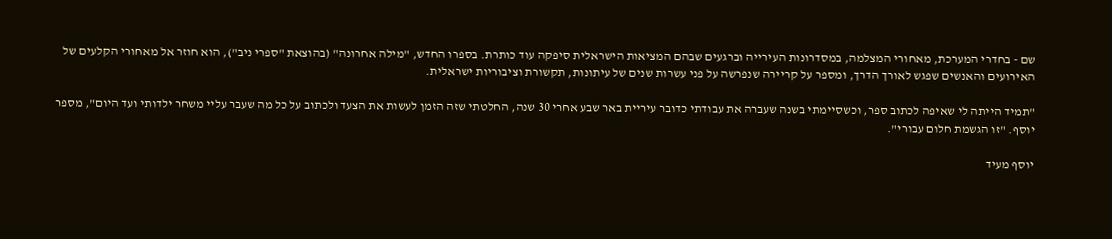שם - בחדרי המערכת, מאחורי המצלמה, במסדרונות העירייה וברגעים שבהם המציאות הישראלית סיפקה עוד כותרת. בספרו החדש, "מילה אחרונה" (בהוצאת "ספרי ניב"), הוא חוזר אל מאחורי הקלעים של האירועים והאנשים שפגש לאורך הדרך, ומספר על קריירה שנפרשה על פני עשרות שנים של עיתונות, תקשורת וציבוריות ישראלית.

"תמיד הייתה לי שאיפה לכתוב ספר, וכשסיימתי בשנה שעברה את עבודתי כדובר עיריית באר שבע אחרי 30 שנה, החלטתי שזה הזמן לעשות את הצעד ולכתוב על כל מה שעבר עליי משחר ילדותי ועד היום", מספר יוסף. "זו הגשמת חלום עבורי".

יוסף מעיד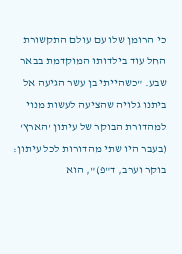כי הרומן שלו עם עולם התקשורת החל עוד בילדותו המוקדמת בבאר שבע. "כשהייתי בן עשר הגיעה אל ביתנו גלויה שהציעה לעשות מנוי למהדורת הבוקר של עיתון 'הארץ' (בעבר היו שתי מהדורות לכל עיתון: בוקר וערב, ד"פ)", הוא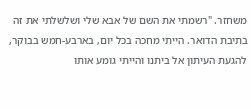משחזר. "רשמתי את השם של אבא שלי ושלשלתי את זה בתיבת הדואר. הייתי מחכה בכל יום, בארבע-חמש בבוקר, להגעת העיתון אל ביתנו והייתי גומע אותו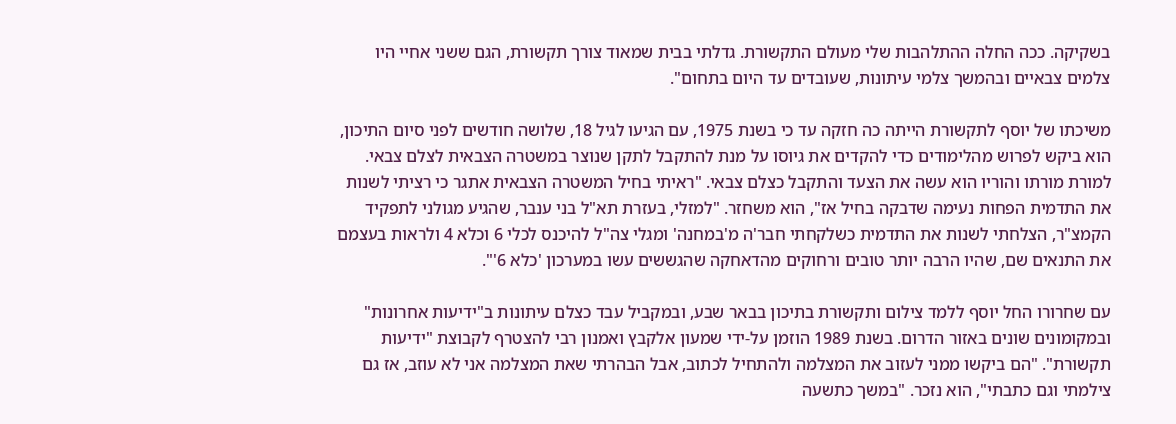בשקיקה. ככה החלה ההתלהבות שלי מעולם התקשורת. גדלתי בבית שמאוד צורך תקשורת, הגם ששני אחיי היו צלמים צבאיים ובהמשך צלמי עיתונות, שעובדים עד היום בתחום".

משיכתו של יוסף לתקשורת הייתה כה חזקה עד כי בשנת 1975, עם הגיעו לגיל 18, שלושה חודשים לפני סיום התיכון, הוא ביקש לפרוש מהלימודים כדי להקדים את גיוסו על מנת להתקבל לתקן שנוצר במשטרה הצבאית לצלם צבאי. למורת מורתו והוריו הוא עשה את הצעד והתקבל כצלם צבאי. "ראיתי בחיל המשטרה הצבאית אתגר כי רציתי לשנות את התדמית הפחות נעימה שדבקה בחיל אז", הוא משחזר. "למזלי, בעזרת תא"ל בני ענבר, שהגיע מגולני לתפקיד הקמצ"ר, הצלחתי לשנות את התדמית כשלקחתי חבר'ה מ'במחנה' ומגלי צה"ל להיכנס לכלי 6 וכלא 4 ולראות בעצמם את התנאים שם, שהיו הרבה יותר טובים ורחוקים מהדאחקה שהגששים עשו במערכון 'כלא 6'".

עם שחרורו החל יוסף ללמד צילום ותקשורת בתיכון בבאר שבע, ובמקביל עבד כצלם עיתונות ב"ידיעות אחרונות" ובמקומונים שונים באזור הדרום. בשנת 1989 הוזמן על-ידי שמעון אלקבץ ואמנון רבי להצטרף לקבוצת "ידיעות תקשורת". "הם ביקשו ממני לעזוב את המצלמה ולהתחיל לכתוב, אבל הבהרתי שאת המצלמה אני לא עוזב, אז גם צילמתי וגם כתבתי", הוא נזכר. "במשך כתשעה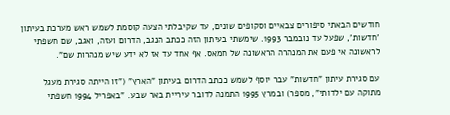חודשים הבאתי סיפורים צבאיים וסקופים שונים, עד שקיבלתי הצעה קוסמת לשמש ראש מערכת בעיתון 'חדשות', שפעל עד נובמבר 1993. שימשתי בעיתון הזה ככתב הנגב, הדרום ועזה, ואגב, שם חשפתי לראשונה אי פעם את המנהרה הראשונה של חמאס. אף אחד עד אז לא ידע שיש מנהרות שם".

עם סגירת עיתון "חדשות" עבר יוסף לשמש ככתב הדרום בעיתון "הארץ" ("זו הייתה סגירת מעגל מתוקה עם ילדותי", מספר) ובמרץ 1995 התמנה לדובר עיריית באר שבע. "באפריל 1994 חשפתי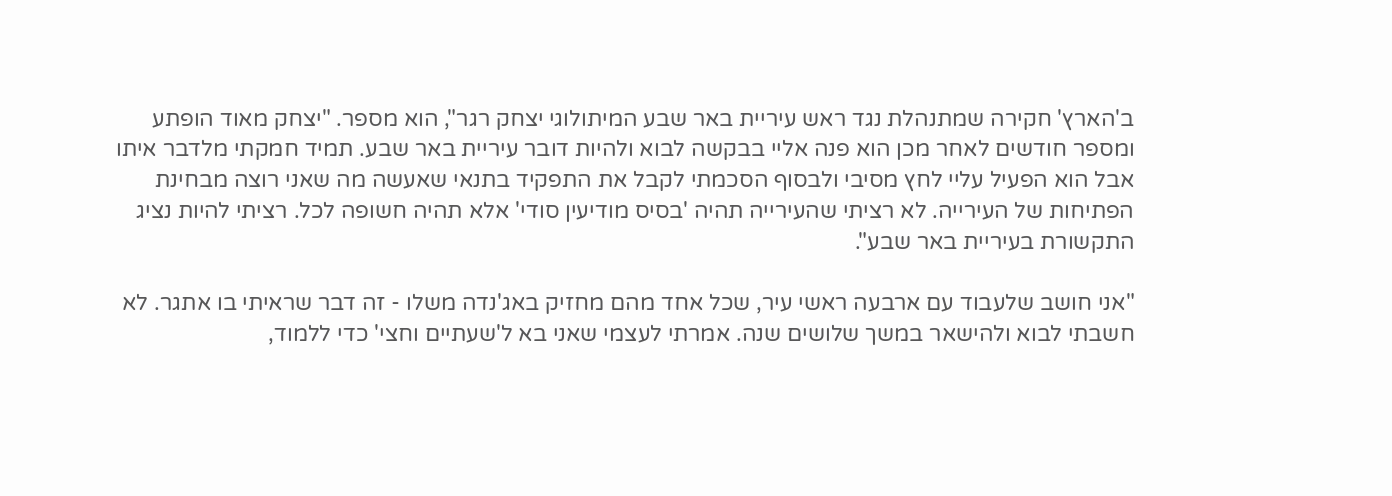ב'הארץ' חקירה שמתנהלת נגד ראש עיריית באר שבע המיתולוגי יצחק רגר", הוא מספר. "יצחק מאוד הופתע ומספר חודשים לאחר מכן הוא פנה אליי בבקשה לבוא ולהיות דובר עיריית באר שבע. תמיד חמקתי מלדבר איתו אבל הוא הפעיל עליי לחץ מסיבי ולבסוף הסכמתי לקבל את התפקיד בתנאי שאעשה מה שאני רוצה מבחינת הפתיחות של העירייה. לא רציתי שהעירייה תהיה 'בסיס מודיעין סודי' אלא תהיה חשופה לכל. רציתי להיות נציג התקשורת בעיריית באר שבע".

"אני חושב שלעבוד עם ארבעה ראשי עיר, שכל אחד מהם מחזיק באג'נדה משלו - זה דבר שראיתי בו אתגר. לא חשבתי לבוא ולהישאר במשך שלושים שנה. אמרתי לעצמי שאני בא ל'שעתיים וחצי' כדי ללמוד,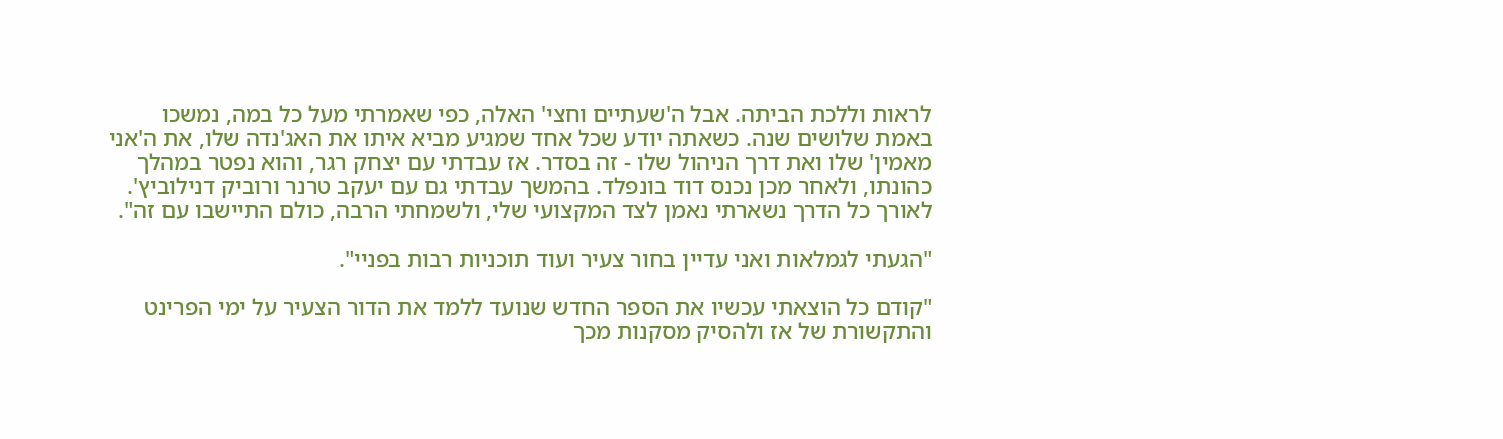לראות וללכת הביתה. אבל ה'שעתיים וחצי' האלה, כפי שאמרתי מעל כל במה, נמשכו באמת שלושים שנה. כשאתה יודע שכל אחד שמגיע מביא איתו את האג'נדה שלו, את ה'אני מאמין' שלו ואת דרך הניהול שלו - זה בסדר. אז עבדתי עם יצחק רגר, והוא נפטר במהלך כהונתו, ולאחר מכן נכנס דוד בונפלד. בהמשך עבדתי גם עם יעקב טרנר ורוביק דנילוביץ'. לאורך כל הדרך נשארתי נאמן לצד המקצועי שלי, ולשמחתי הרבה, כולם התיישבו עם זה".

"הגעתי לגמלאות ואני עדיין בחור צעיר ועוד תוכניות רבות בפניי".

"קודם כל הוצאתי עכשיו את הספר החדש שנועד ללמד את הדור הצעיר על ימי הפרינט והתקשורת של אז ולהסיק מסקנות מכך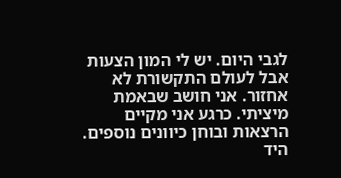לגבי היום. יש לי המון הצעות אבל לעולם התקשורת לא אחזור. אני חושב שבאמת מיציתי. כרגע אני מקיים הרצאות ובוחן כיוונים נוספים. היד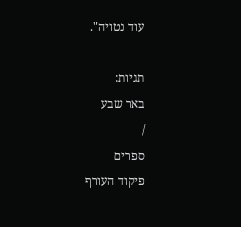עוד נטויה".

תגיות:
באר שבע
/
ספרים
פיקוד העורף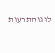לוגוהתרעות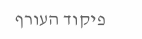פיקוד העורף